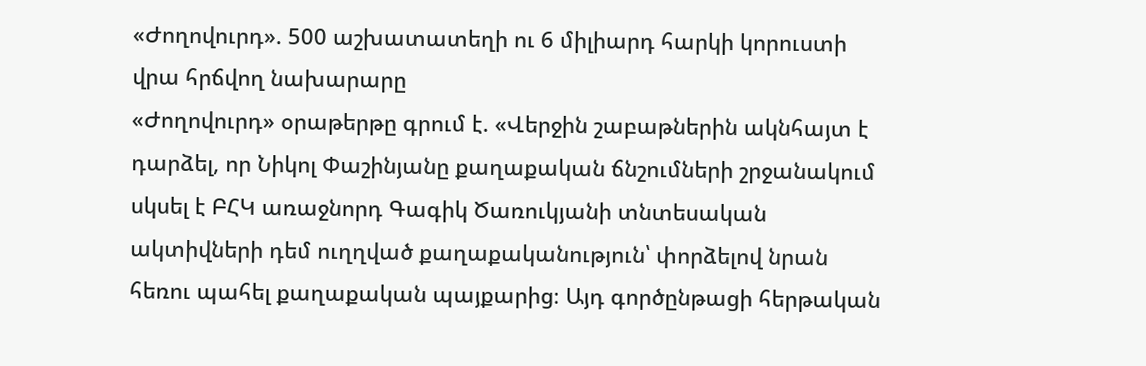«Ժողովուրդ». 500 աշխատատեղի ու 6 միլիարդ հարկի կորուստի վրա հրճվող նախարարը
«Ժողովուրդ» օրաթերթը գրում է. «Վերջին շաբաթներին ակնհայտ է դարձել, որ Նիկոլ Փաշինյանը քաղաքական ճնշումների շրջանակում սկսել է ԲՀԿ առաջնորդ Գագիկ Ծառուկյանի տնտեսական ակտիվների դեմ ուղղված քաղաքականություն՝ փորձելով նրան հեռու պահել քաղաքական պայքարից։ Այդ գործընթացի հերթական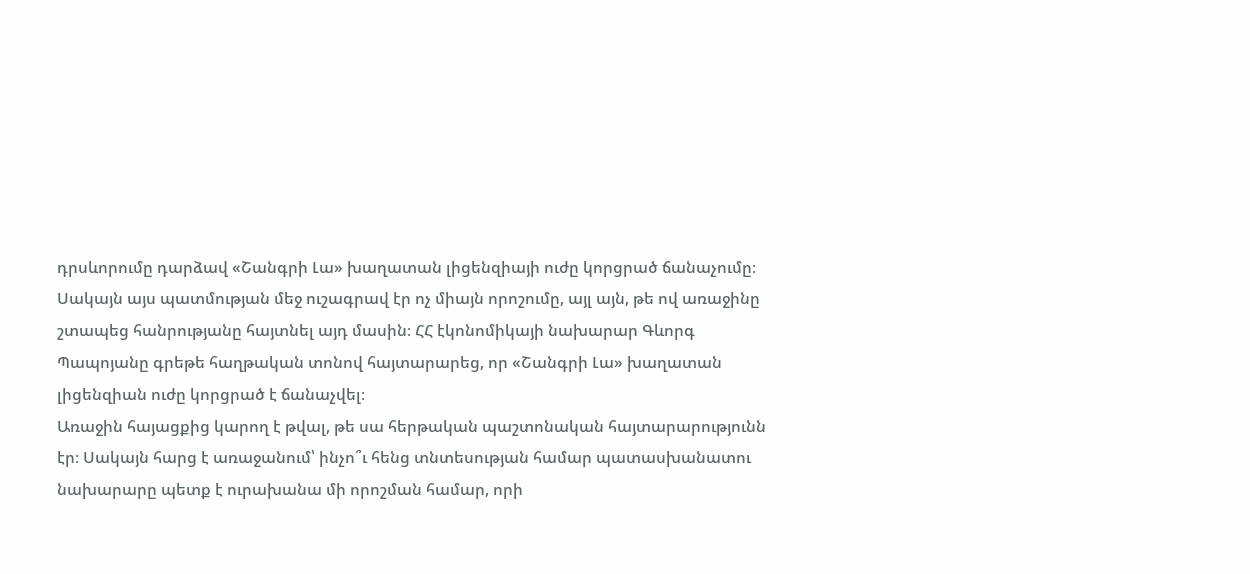դրսևորումը դարձավ «Շանգրի Լա» խաղատան լիցենզիայի ուժը կորցրած ճանաչումը։
Սակայն այս պատմության մեջ ուշագրավ էր ոչ միայն որոշումը, այլ այն, թե ով առաջինը շտապեց հանրությանը հայտնել այդ մասին։ ՀՀ էկոնոմիկայի նախարար Գևորգ Պապոյանը գրեթե հաղթական տոնով հայտարարեց, որ «Շանգրի Լա» խաղատան լիցենզիան ուժը կորցրած է ճանաչվել։
Առաջին հայացքից կարող է թվալ, թե սա հերթական պաշտոնական հայտարարությունն էր։ Սակայն հարց է առաջանում՝ ինչո՞ւ հենց տնտեսության համար պատասխանատու նախարարը պետք է ուրախանա մի որոշման համար, որի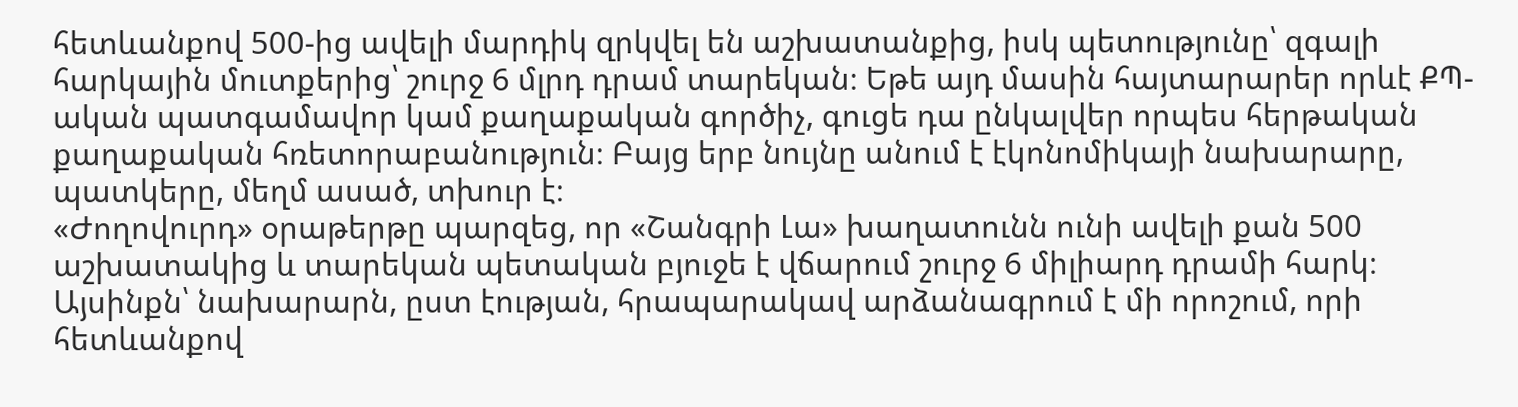հետևանքով 500-ից ավելի մարդիկ զրկվել են աշխատանքից, իսկ պետությունը՝ զգալի հարկային մուտքերից՝ շուրջ 6 մլրդ դրամ տարեկան։ Եթե այդ մասին հայտարարեր որևէ ՔՊ-ական պատգամավոր կամ քաղաքական գործիչ, գուցե դա ընկալվեր որպես հերթական քաղաքական հռետորաբանություն։ Բայց երբ նույնը անում է էկոնոմիկայի նախարարը, պատկերը, մեղմ ասած, տխուր է։
«Ժողովուրդ» օրաթերթը պարզեց, որ «Շանգրի Լա» խաղատունն ունի ավելի քան 500 աշխատակից և տարեկան պետական բյուջե է վճարում շուրջ 6 միլիարդ դրամի հարկ։ Այսինքն՝ նախարարն, ըստ էության, հրապարակավ արձանագրում է մի որոշում, որի հետևանքով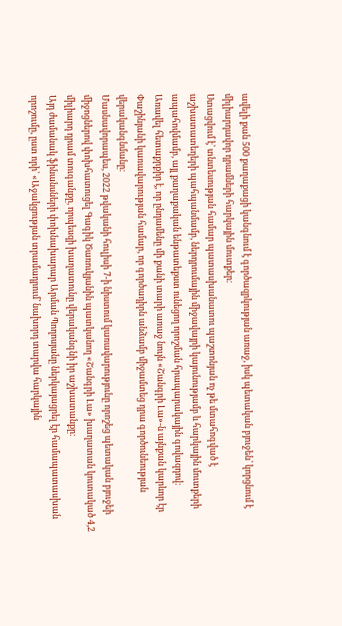ավելի քան 500 քաղաքացի կանգնում է գործազրկության առաջ, իսկ պետական բյուջեն՝ կորցնում է միլիարդավոր դրամների հարկային մուտքեր։
Ստացվում է՝ տնտեսության համար պատասխանատու պաշտոնյան ոչ թե մտահոգված է աշխատատեղերի պահպանմամբ, ներդրումային միջավայրի կայունությամբ և հարկային մուտքերի ապահովմամբ, այլ քաղաքական ենթատեքստ ունեցող որոշման հրապարակային գովազդով։
Առավել հետաքրքիր է, որ ընդամենը մի քանի տարի առաջ նույն «Շանգրի Լա»-ն այնքան կարևոր էր Փաշինյանի կառավարության համար, որ գործադիրն անձամբ միջամտեց դրա գործունեության վերականգնմանը։
Մասնավորապես, 2022 թվականի հուլիսի 7-ի նիստում կառավարությունը որոշեց պետական բյուջեի միջոցներով փոխհատուցել Գագիկ Ծառուկյանին պատկանող «Շանգրի Լա» խաղատան կուտակած 4,2 միլիարդ դրամ տուգանքը, որպեսզի խաղատունը վերականգնի իր աշխատանքը։
Այդ ժամանակ ֆինանսների փոխնախարար Արման Պողոսյանը ներկայացրել էր համապատասխան որոշումը, ըստ որի՝ «Աջակցության տրամադրում՝ նախորդ տարվա հարկային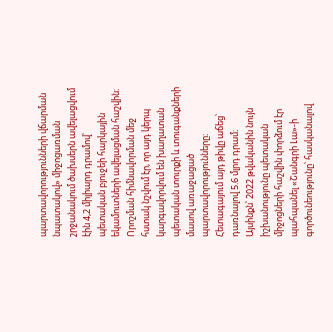պարտավորությունների վճարման նպատակով» միջոցառման շրջանակում ծախսերն ավելացվում էին 4,2 միլիարդ դրամով՝ պետական բյուջեի հարկային եկամուտների ավելացման հաշվին։ Որոշման հիմնավորման մեջ հստակ նշվում էր, որ այդ կերպ կարգավորվում են խաղատան պետական տուրքի և տուգանքների մասով առաջացած պարտավորությունները։ Հետագայում այդ թիվը աճեց՝ դառնալով 5.6 մլրդ դրամ։
Այսինքն՝ 2022 թվականին նույն իշխանությունը պետական միջոցների հաշվին փորձում էր պահպանել «Շանգրի Լա»-ի գործունեությունը՝ հասկանալով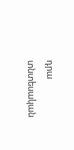դրա տնտեսական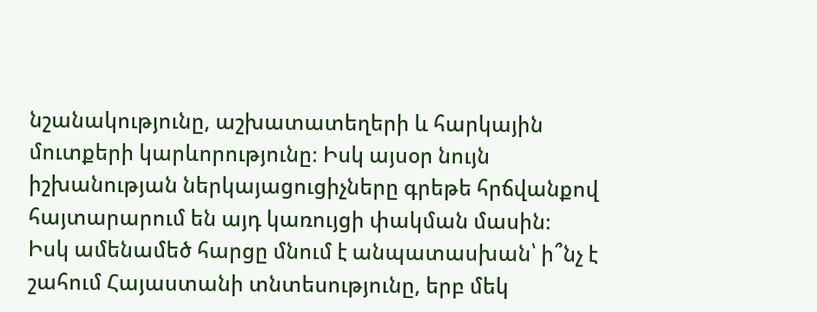նշանակությունը, աշխատատեղերի և հարկային մուտքերի կարևորությունը։ Իսկ այսօր նույն իշխանության ներկայացուցիչները գրեթե հրճվանքով հայտարարում են այդ կառույցի փակման մասին։
Իսկ ամենամեծ հարցը մնում է անպատասխան՝ ի՞նչ է շահում Հայաստանի տնտեսությունը, երբ մեկ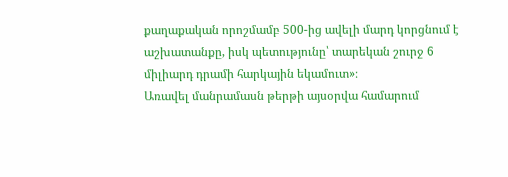քաղաքական որոշմամբ 500-ից ավելի մարդ կորցնում է աշխատանքը, իսկ պետությունը՝ տարեկան շուրջ 6 միլիարդ դրամի հարկային եկամուտ»։
Առավել մանրամասն թերթի այսօրվա համարում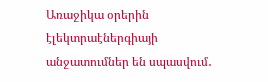Առաջիկա օրերին էլեկտրաէներգիայի անջատումներ են սպասվում․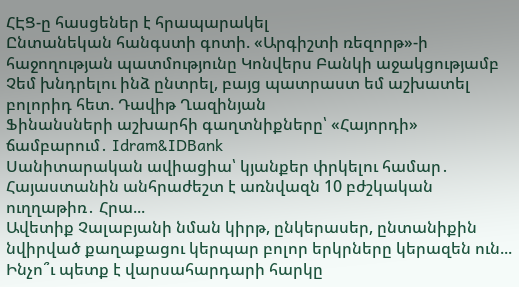ՀԷՑ-ը հասցեներ է հրապարակել
Ընտանեկան հանգստի գոտի. «Արգիշտի ռեզորթ»-ի հաջողության պատմությունը Կոնվերս Բանկի աջակցությամբ
Չեմ խնդրելու ինձ ընտրել, բայց պատրաստ եմ աշխատել բոլորիդ հետ. Դավիթ Ղազինյան
Ֆինանսների աշխարհի գաղտնիքները՝ «Հայորդի» ճամբարում․ Idram&IDBank
Սանիտարական ավիացիա՝ կյանքեր փրկելու համար․ Հայաստանին անհրաժեշտ է առնվազն 10 բժշկական ուղղաթիռ․ Հրա...
Ավետիք Չալաբյանի նման կիրթ, ընկերասեր, ընտանիքին նվիրված քաղաքացու կերպար բոլոր երկրները կերազեն ուն...
Ինչո՞ւ պետք է վարսահարդարի հարկը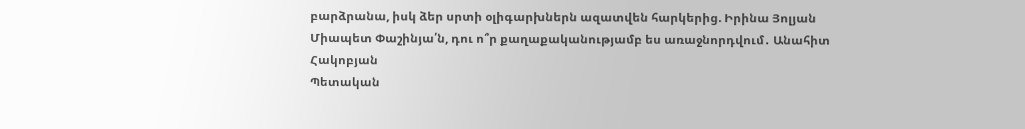բարձրանա, իսկ ձեր սրտի օլիգարխներն ազատվեն հարկերից. Իրինա Յոլյան
Միապետ Փաշինյա՛ն, դու ո՞ր քաղաքականությամբ ես առաջնորդվում․ Անահիտ Հակոբյան
Պետական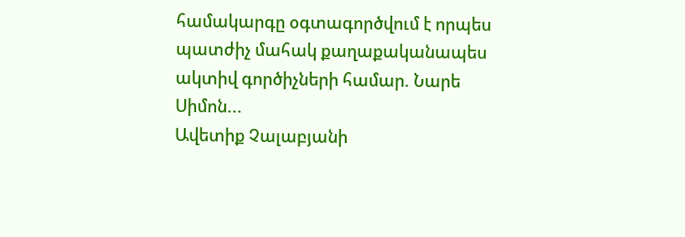համակարգը օգտագործվում է որպես պատժիչ մահակ քաղաքականապես ակտիվ գործիչների համար. Նարե Սիմոն...
Ավետիք Չալաբյանի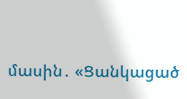մասին․ «Ցանկացած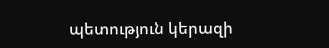պետություն կերազի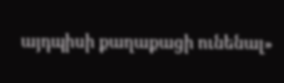այդպիսի քաղաքացի ունենալ»